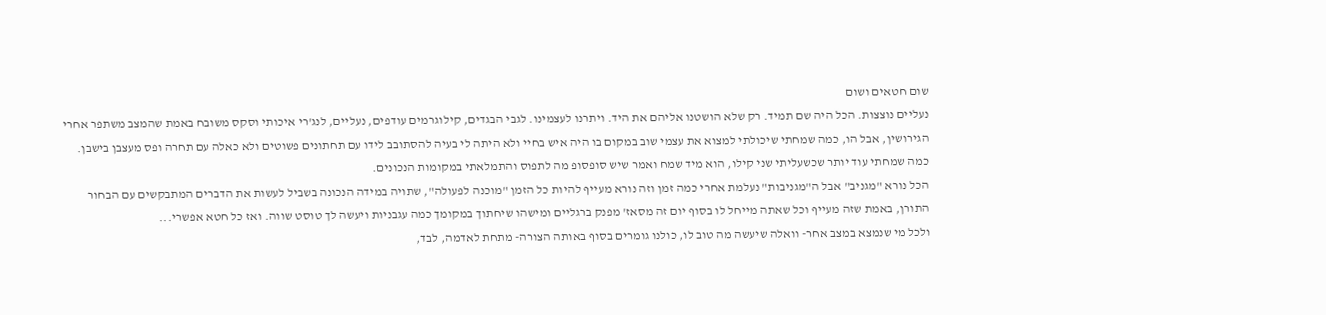שום חטאים ושום
נעליים נוצצות. הכל היה שם תמיד. רק שלא הושטנו אליהם את היד. ויתרנו לעצמינו. לגבי הבגדים, קילוגרמים עודפים, נעליים, לנג'רי איכותי וסקס משובח באמת שהמצב משתפר אחרי הגירושין, אבל הו, כמה שמחתי שיכולתי למצוא את עצמי שוב במקום בו היה איש בחיי ולא היתה לי בעיה להסתובב לידו עם תחתונים פשוטים ולא כאלה עם תחרה ופס מעצבן בישבן. כמה שמחתי עוד יותר שכשעליתי שני קילו, הוא מיד שמח ואמר שיש סופסופ מה לתפוס והתמלאתי במקומות הנכונים.
הכל נורא "מגניב" אבל ה"מגניבות" נעלמת אחרי כמה זמן וזה נורא מעייף להיות כל הזמן "מוכנה לפעולה", שתויה במידה הנכונה בשביל לעשות את הדברים המתבקשים עם הבחור התורן, באמת שזה מעייף וכל שאתה מייחל לו בסוף יום זה מסאז' מפנק ברגליים ומישהו שיחתוך במקומך כמה עגבניות ויעשה לך טוסט שווה. ואז כל חטא אפשרי...
ולכל מי שנמצא במצב אחר- וואלה שיעשה מה טוב לו, כולנו גומרים בסוף באותה הצורה- מתחת לאדמה, לבד,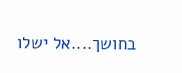בחושך....אל ישלו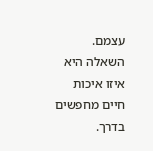עצמם. השאלה היא איזו איכות חיים מחפשים בדרך.